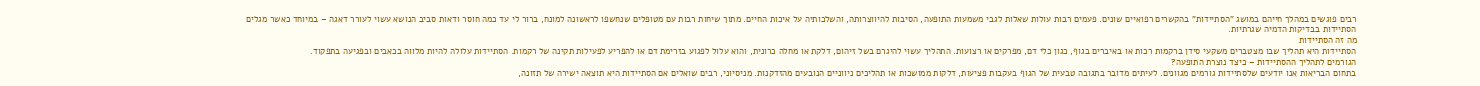רבים פוגשים במהלך חייהם במושג "הסתיידות" בהקשרים רפואיים שונים. פעמים רבות עולות שאלות לגבי משמעות התופעה, הסיבות להיווצרותה, והשלכותיה על איכות החיים. מתוך שיחות רבות עם מטופלים שנחשפו לראשונה למונח, ברור לי עד כמה חוסר ודאות סביב הנושא עשוי לעורר דאגה – במיוחד כאשר מגלים הסתיידות בבדיקות הדמיה שגרתיות.
מה זה הסתיידות
הסתיידות היא תהליך שבו מצטברים משקעי סידן ברקמות רכות או באיברים בגוף, כגון כלי דם, מפרקים או רצועות. התהליך עשוי להיגרם בשל זיהום, דלקת או מחלה כרונית, והוא עלול לפגוע בזרימת דם או להפריע לפעילות תקינה של רקמות. הסתיידות עלולה להיות מלווה בכאבים ובפגיעה בתפקוד.
הגורמים לתהליך ההסתיידות – כיצד נוצרת התופעה?
בתחום הבריאות אנו יודעים שלסתיידות גורמים מגוונים. לעיתים מדובר בתגובה טבעית של הגוף בעקבות פציעות, דלקות ממושכות או תהליכים ניווניים הנובעים מהזדקנות. מניסיוני, רבים שואלים אם הסתיידות היא תוצאה ישירה של תזונה,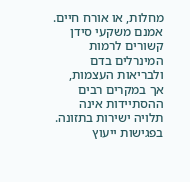מחלות, או אורח חיים. אמנם משקעי סידן קשורים לרמות המינרלים בדם ולבריאות העצמות, אך במקרים רבים ההסתיידות אינה תלויה ישירות בתזונה.
בפגישות ייעוץ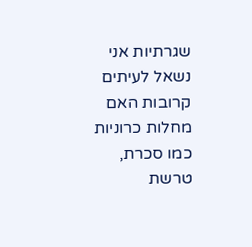שגרתיות אני נשאל לעיתים קרובות האם מחלות כרוניות כמו סכרת, טרשת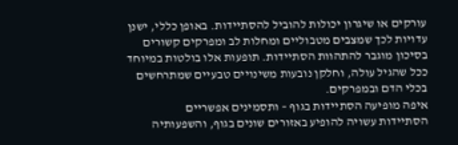עורקים או שיגרון יכולות להוביל להסתיידות. באופן כללי, ישנן עדויות לכך שמצבים מטבוליים ומחלות לב ומפרקים קשורים בסיכון מוגבר להתהוות הסתיידות. תופעות אלו בולטות במיוחד ככל שהגיל עולה, וחלקן נובעות משינויים טבעיים שמתרחשים בכלי הדם ובמפרקים.
איפה מופיעה הסתיידות בגוף – ותסמינים אפשריים
הסתיידות עשויה להופיע באזורים שונים בגוף, והשפעותיה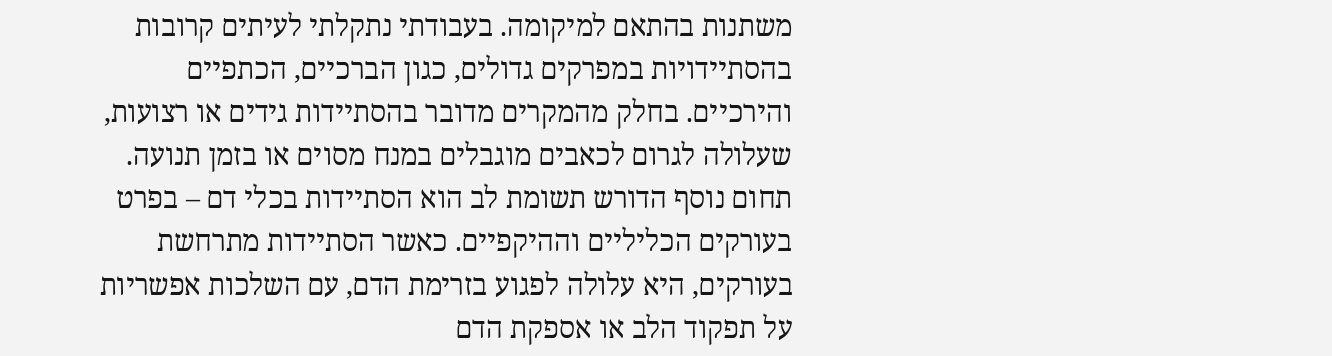משתנות בהתאם למיקומה. בעבודתי נתקלתי לעיתים קרובות בהסתיידויות במפרקים גדולים, כגון הברכיים, הכתפיים והירכיים. בחלק מהמקרים מדובר בהסתיידות גידים או רצועות, שעלולה לגרום לכאבים מוגבלים במנח מסוים או בזמן תנועה.
תחום נוסף הדורש תשומת לב הוא הסתיידות בכלי דם – בפרט בעורקים הכליליים וההיקפיים. כאשר הסתיידות מתרחשת בעורקים, היא עלולה לפגוע בזרימת הדם, עם השלכות אפשריות על תפקוד הלב או אספקת הדם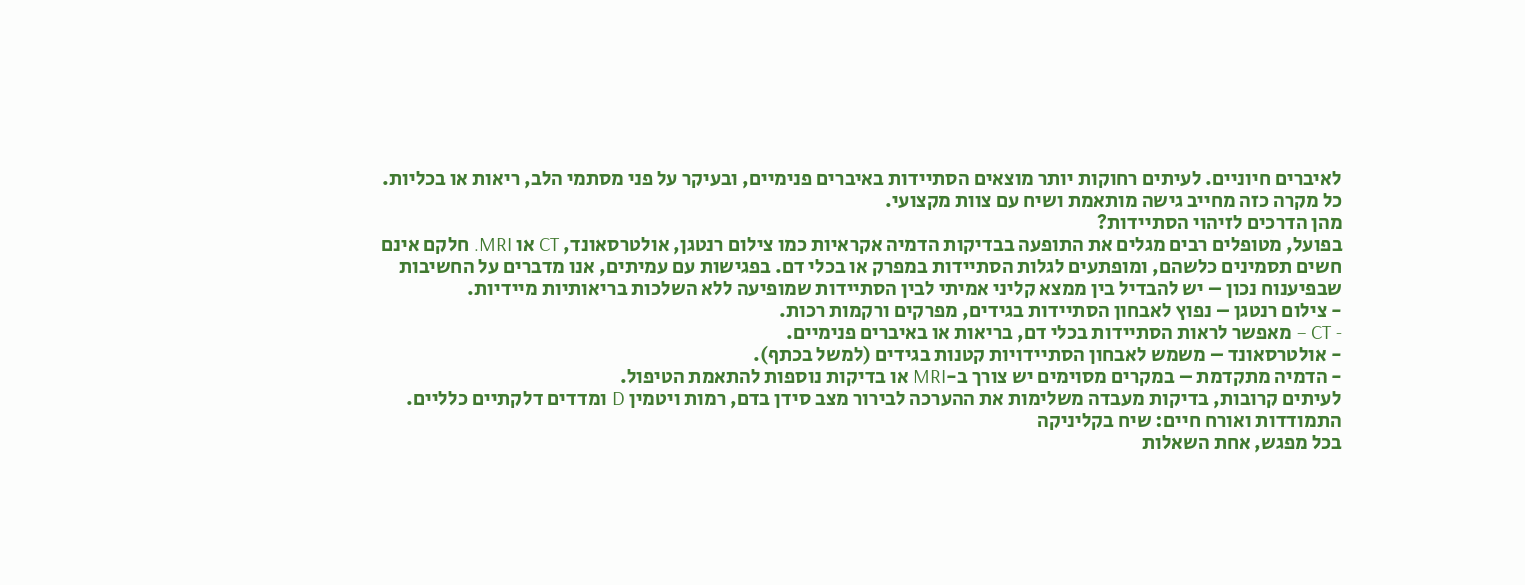לאיברים חיוניים. לעיתים רחוקות יותר מוצאים הסתיידות באיברים פנימיים, ובעיקר על פני מסתמי הלב, ריאות או בכליות. כל מקרה כזה מחייב גישה מותאמת ושיח עם צוות מקצועי.
מהן הדרכים לזיהוי הסתיידות?
בפועל, מטופלים רבים מגלים את התופעה בבדיקות הדמיה אקראיות כמו צילום רנטגן, אולטרסאונד, CT או MRI. חלקם אינם חשים תסמינים כלשהם, ומופתעים לגלות הסתיידות במפרק או בכלי דם. בפגישות עם עמיתים, אנו מדברים על החשיבות שבפיענוח נכון – יש להבדיל בין ממצא קליני אמיתי לבין הסתיידות שמופיעה ללא השלכות בריאותיות מיידיות.
- צילום רנטגן – נפוץ לאבחון הסתיידות בגידים, מפרקים ורקמות רכות.
- CT – מאפשר לראות הסתיידות בכלי דם, בריאות או באיברים פנימיים.
- אולטרסאונד – משמש לאבחון הסתיידויות קטנות בגידים (למשל בכתף).
- הדמיה מתקדמת – במקרים מסוימים יש צורך ב-MRI או בדיקות נוספות להתאמת הטיפול.
לעיתים קרובות, בדיקות מעבדה משלימות את ההערכה לבירור מצב סידן בדם, רמות ויטמין D ומדדים דלקתיים כלליים.
התמודדות ואורח חיים: שיח בקליניקה
בכל מפגש, אחת השאלות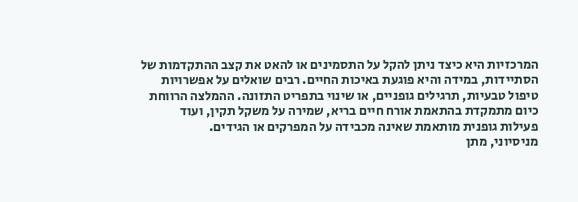המרכזיות היא כיצד ניתן להקל על התסמינים או להאט את קצב ההתקדמות של הסתיידות, במידה והיא פוגעת באיכות החיים. רבים שואלים על אפשרויות טיפול טבעיות, תרגילים גופניים, או שינוי בתפריט התזונה. ההמלצה הרווחת כיום מתמקדת בהתאמת אורח חיים בריא, שמירה על משקל תקין, ועוד פעילות גופנית מותאמת שאינה מכבידה על המפרקים או הגידים.
מניסיוני, מתן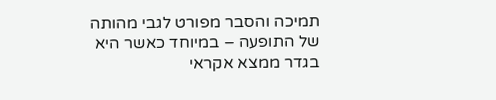תמיכה והסבר מפורט לגבי מהותה של התופעה – במיוחד כאשר היא בגדר ממצא אקראי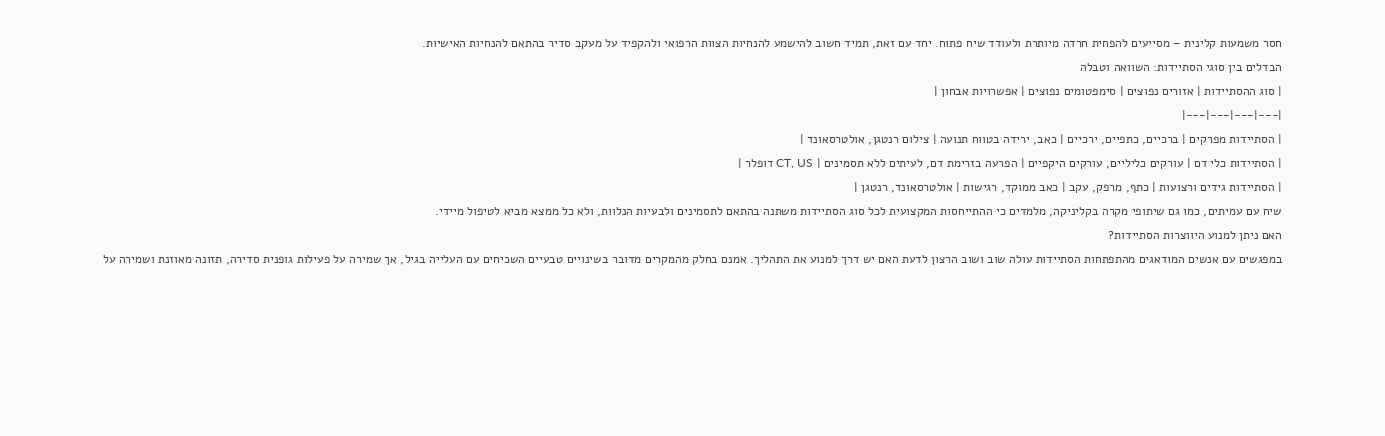חסר משמעות קלינית – מסייעים להפחית חרדה מיותרת ולעודד שיח פתוח. יחד עם זאת, תמיד חשוב להישמע להנחיות הצוות הרפואי ולהקפיד על מעקב סדיר בהתאם להנחיות האישיות.
הבדלים בין סוגי הסתיידות: השוואה וטבלה
| סוג ההסתיידות | אזורים נפוצים | סימפטומים נפוצים | אפשרויות אבחון |
|---|---|---|---|
| הסתיידות מפרקים | ברכיים, כתפיים, ירכיים | כאב, ירידה בטווח תנועה | צילום רנטגן, אולטרסאונד |
| הסתיידות כלי דם | עורקים כליליים, עורקים היקפיים | הפרעה בזרימת דם, לעיתים ללא תסמינים | CT, US דופלר |
| הסתיידות גידים ורצועות | כתף, מרפק, עקב | כאב ממוקד, רגישות | אולטרסאונד, רנטגן |
שיח עם עמיתים, כמו גם שיתופי מקרה בקליניקה, מלמדים כי ההתייחסות המקצועית לכל סוג הסתיידות משתנה בהתאם לתסמינים ולבעיות הנלוות, ולא כל ממצא מביא לטיפול מיידי.
האם ניתן למנוע היווצרות הסתיידות?
במפגשים עם אנשים המודאגים מהתפתחות הסתיידות עולה שוב ושוב הרצון לדעת האם יש דרך למנוע את התהליך. אמנם בחלק מהמקרים מדובר בשינויים טבעיים השכיחים עם העלייה בגיל, אך שמירה על פעילות גופנית סדירה, תזונה מאוזנת ושמירה על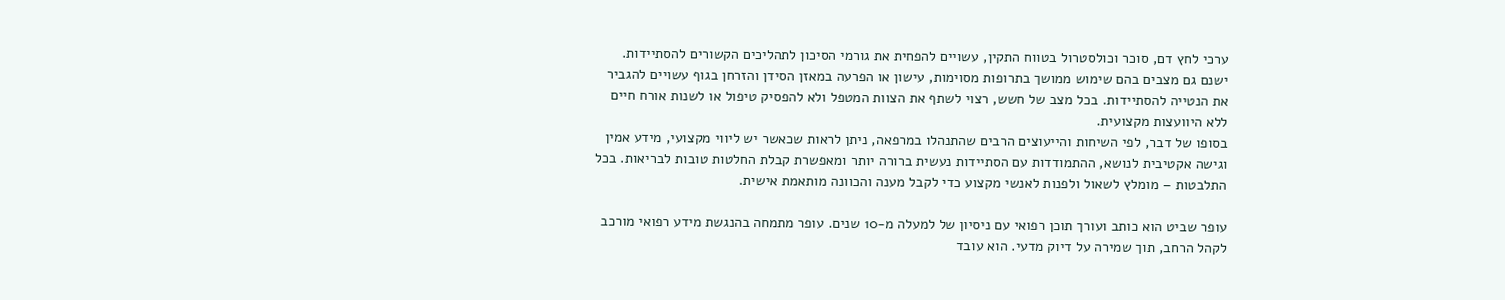ערכי לחץ דם, סוכר וכולסטרול בטווח התקין, עשויים להפחית את גורמי הסיכון לתהליכים הקשורים להסתיידות.
ישנם גם מצבים בהם שימוש ממושך בתרופות מסוימות, עישון או הפרעה במאזן הסידן והזרחן בגוף עשויים להגביר את הנטייה להסתיידות. בכל מצב של חשש, רצוי לשתף את הצוות המטפל ולא להפסיק טיפול או לשנות אורח חיים ללא היוועצות מקצועית.
בסופו של דבר, לפי השיחות והייעוצים הרבים שהתנהלו במרפאה, ניתן לראות שכאשר יש ליווי מקצועי, מידע אמין וגישה אקטיבית לנושא, ההתמודדות עם הסתיידות נעשית ברורה יותר ומאפשרת קבלת החלטות טובות לבריאות. בכל התלבטות – מומלץ לשאול ולפנות לאנשי מקצוע כדי לקבל מענה והכוונה מותאמת אישית.

עופר שביט הוא כותב ועורך תוכן רפואי עם ניסיון של למעלה מ-10 שנים. עופר מתמחה בהנגשת מידע רפואי מורכב לקהל הרחב, תוך שמירה על דיוק מדעי. הוא עובד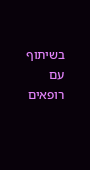בשיתוף עם רופאים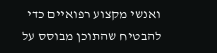ואנשי מקצוע רפואיים כדי להבטיח שהתוכן מבוסס על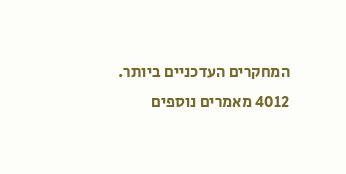המחקרים העדכניים ביותר.
4012 מאמרים נוספים